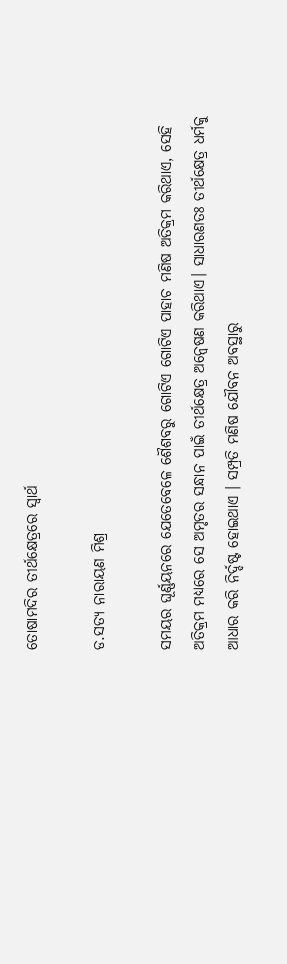ତୋଷାମଦିର ତୀର୍ଥକ୍ଷେତ୍ରରେ ସ୍ବାର୍ଥ

ଡ.ସତ୍ୟ ନାରାୟଣ ମିଶ୍ର

ସମୟର ଘୂର୍ଣ୍ଣୟନରେ ଯେତେବେଳେ ଶୈଶବରୁ ଗୋଟିଏ ଗୋଟିଏ ପାହାଚ ମଣିଷ ଅତିକ୍ରମ କରିଥାଏ, ସେହି ଅତିକ୍ରମ ମଧ୍ୟରେ ସେ ଅମୃତର ସନ୍ଧାନ ପାଇଁ ତୀର୍ଥକ୍ଷେତ୍ର ଅନ୍ବେଷଣ କରିଥାଏ। ସାଧାରଣତଃ ତୀର୍ଥକ୍ଷେତ୍ର ଧର୍ମକୁ ଆଧାର କରି ନିର୍ଦ୍ଦଷ୍ଟ ହୋଇଥାଏ । ସମ୍ପ୍ରତି ମଣିଷ ଯୌବନ ଅବସ୍ଥାରୁ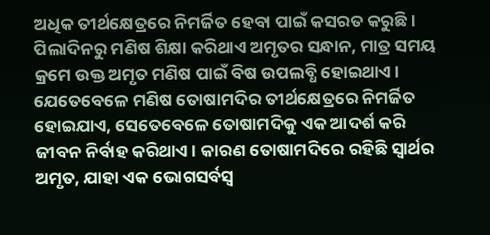ଅଧିକ ତୀର୍ଥକ୍ଷେତ୍ରରେ ନିମର୍ଜିତ ହେବା ପାଇଁ କସରତ କରୁଛି। ପିଲାଦିନରୁ ମଣିଷ ଶିକ୍ଷା କରିଥାଏ ଅମୃତର ସନ୍ଧାନ, ମାତ୍ର ସମୟ କ୍ରମେ ଉକ୍ତ ଅମୃତ ମଣିଷ ପାଇଁ ବିଷ ଉପଲବ୍ଧି ହୋଇଥାଏ। ଯେତେବେଳେ ମଣିଷ ତୋଷାମଦିର ତୀର୍ଥକ୍ଷେତ୍ରରେ ନିମର୍ଜିତ ହୋଇଯାଏ, ସେତେବେଳେ ତୋଷାମଦିକୁ ଏକ ଆଦର୍ଶ କରି ଜୀବନ ନିର୍ବାହ କରିଥାଏ। କାରଣ ତୋଷାମଦିରେ ରହିଛି ସ୍ବାର୍ଥର ଅମୃତ, ଯାହା ଏକ ଭୋଗସର୍ବସ୍ବ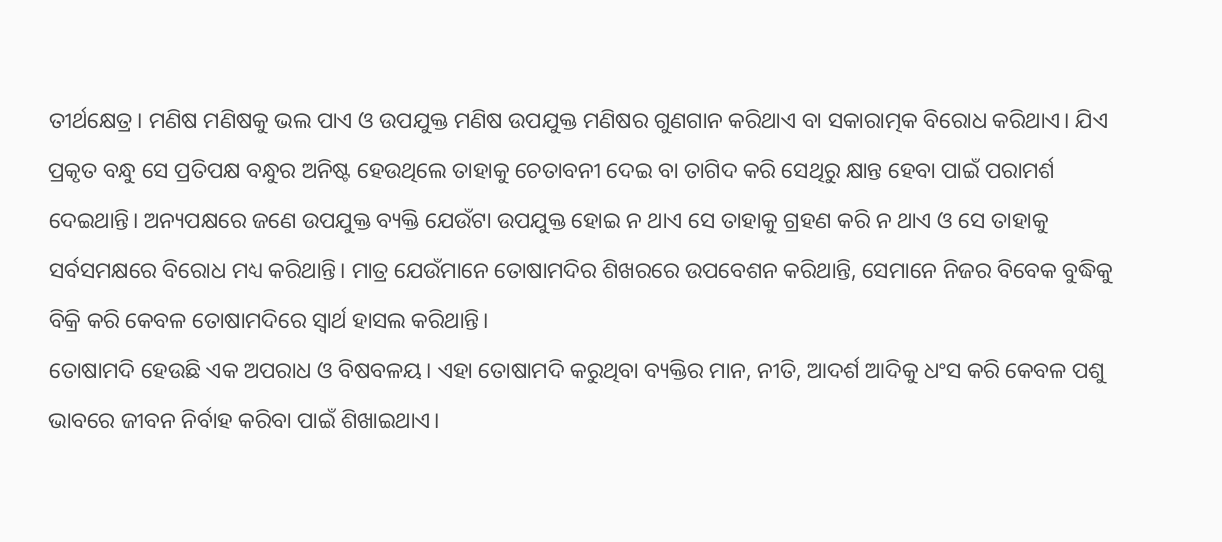ତୀର୍ଥକ୍ଷେତ୍ର। ମଣିଷ ମଣିଷକୁ ଭଲ ପାଏ ଓ ଉପଯୁକ୍ତ ମଣିଷ ଉପଯୁକ୍ତ ମଣିଷର ଗୁଣଗାନ କରିଥାଏ ବା ସକାରାତ୍ମକ ବିରୋଧ କରିଥାଏ। ଯିଏ ପ୍ରକୃତ ବନ୍ଧୁ ସେ ପ୍ରତିପକ୍ଷ ବନ୍ଧୁର ଅନିଷ୍ଟ ହେଉଥିଲେ ତାହାକୁ ଚେତାବନୀ ଦେଇ ବା ତାଗିଦ କରି ସେଥିରୁ କ୍ଷାନ୍ତ ହେବା ପାଇଁ ପରାମର୍ଶ ଦେଇଥାନ୍ତି। ଅନ୍ୟପକ୍ଷରେ ଜଣେ ଉପଯୁକ୍ତ ବ୍ୟକ୍ତି ଯେଉଁଟା ଉପଯୁକ୍ତ ହୋଇ ନ ଥାଏ ସେ ତାହାକୁ ଗ୍ରହଣ କରି ନ ଥାଏ ଓ ସେ ତାହାକୁ ସର୍ବସମକ୍ଷରେ ବିରୋଧ ମଧ୍ୟ କରିଥାନ୍ତି। ମାତ୍ର ଯେଉଁମାନେ ତୋଷାମଦିର ଶିଖରରେ ଉପବେଶନ କରିଥାନ୍ତି, ସେମାନେ ନିଜର ବିବେକ ବୁଦ୍ଧିକୁ ବିକ୍ରି କରି କେବଳ ତୋଷାମଦିରେ ସ୍ବାର୍ଥ ହାସଲ କରିଥାନ୍ତି।
ତୋଷାମଦି ହେଉଛି ଏକ ଅପରାଧ ଓ ବିଷବଳୟ। ଏହା ତୋଷାମଦି କରୁଥିବା ବ୍ୟକ୍ତିର ମାନ, ନୀତି, ଆଦର୍ଶ ଆଦିକୁ ଧଂସ କରି କେବଳ ପଶୁ ଭାବରେ ଜୀବନ ନିର୍ବାହ କରିବା ପାଇଁ ଶିଖାଇଥାଏ।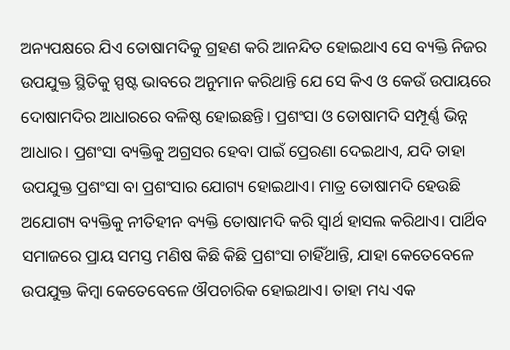ଅନ୍ୟପକ୍ଷରେ ଯିଏ ତୋଷାମଦିକୁ ଗ୍ରହଣ କରି ଆନନ୍ଦିତ ହୋଇଥାଏ ସେ ବ୍ୟକ୍ତି ନିଜର ଉପଯୁକ୍ତ ସ୍ଥିତିକୁ ସ୍ପଷ୍ଟ ଭାବରେ ଅନୁମାନ କରିଥାନ୍ତି ଯେ ସେ କିଏ ଓ କେଉଁ ଉପାୟରେ ଦୋଷାମଦିର ଆଧାରରେ ବଳିଷ୍ଠ ହୋଇଛନ୍ତି। ପ୍ରଶଂସା ଓ ତୋଷାମଦି ସମ୍ପୂର୍ଣ୍ଣ ଭିନ୍ନ ଆଧାର। ପ୍ରଶଂସା ବ୍ୟକ୍ତିକୁ ଅଗ୍ରସର ହେବା ପାଇଁ ପ୍ରେରଣା ଦେଇଥାଏ, ଯଦି ତାହା ଉପଯୁକ୍ତ ପ୍ରଶଂସା ବା ପ୍ରଶଂସାର ଯୋଗ୍ୟ ହୋଇଥାଏ। ମାତ୍ର ତୋଷାମଦି ହେଉଛି ଅଯୋଗ୍ୟ ବ୍ୟକ୍ତିକୁ ନୀତିହୀନ ବ୍ୟକ୍ତି ତୋଷାମଦି କରି ସ୍ବାର୍ଥ ହାସଲ କରିଥାଏ। ପାର୍ଥିବ ସମାଜରେ ପ୍ରାୟ ସମସ୍ତ ମଣିଷ କିଛି କିଛି ପ୍ରଶଂସା ଚାହିଁଥାନ୍ତି, ଯାହା କେତେବେଳେ ଉପଯୁକ୍ତ କିମ୍ବା କେତେବେଳେ ଔପଚାରିକ ହୋଇଥାଏ। ତାହା ମଧ୍ୟ ଏକ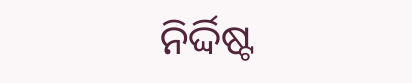ନିର୍ଦ୍ଦିଷ୍ଟ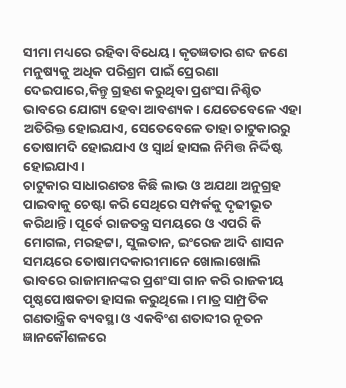ସୀମା ମଧ୍ୟରେ ରହିବା ବିଧେୟ। କୃତଜ୍ଞତାର ଶବ୍ଦ ଜଣେ ମନୁଷ୍ୟକୁ ଅଧିକ ପରିଶ୍ରମ ପାଇଁ ପ୍ରେରଣା ଦେଇପାରେ,କିନ୍ତୁ ଗ୍ରହଣ କରୁଥିବା ପ୍ରଶଂସା ନିଶ୍ଚିତ ଭାବରେ ଯୋଗ୍ୟ ହେବା ଆବଶ୍ୟକ। ଯେତେବେଳେ ଏହା ଅତିରିକ୍ତ ହୋଇଯାଏ, ସେତେବେଳେ ତାହା ଚାଟୁକାରରୁ ତୋଷାମଦି ହୋଇଯାଏ ଓ ସ୍ବାର୍ଥ ହାସଲ ନିମିତ୍ତ ନିର୍ଦ୍ଦିଷ୍ଟ ହୋଇଯାଏ।
ଚାଟୁକାର ସାଧାରଣତଃ କିଛି ଲାଭ ଓ ଅଯଥା ଅନୁଗ୍ରହ ପାଇବାକୁ ଚେଷ୍ଟା କରି ସେଥିରେ ସମ୍ପର୍କକୁ ଦୃଢୀଭୂତ କରିଥାନ୍ତି। ପୂର୍ବେ ରାଜତନ୍ତ୍ର ସମୟରେ ଓ ଏପରି କି ମୋଗଲ, ମରହଟ୍ଟା, ସୁଲତାନ, ଇଂରେଜ ଆଦି ଶାସନ ସମୟରେ ତୋଷାମଦକାରୀମାନେ ଖୋଲାଖୋଲି ଭାବରେ ରାଜାମାନଙ୍କର ପ୍ରଶଂସା ଗାନ କରି ରାଜକୀୟ ପୃଷ୍ଠପୋଷକତା ହାସଲ କରୁଥିଲେ। ମାତ୍ର ସାମ୍ପ୍ରତିକ ଗଣତାନ୍ତ୍ରିକ ବ୍ୟବସ୍ଥା ଓ ଏକବିଂଶ ଶତାବ୍ଦୀର ନୂତନ ଜ୍ଞାନକୌଶଳରେ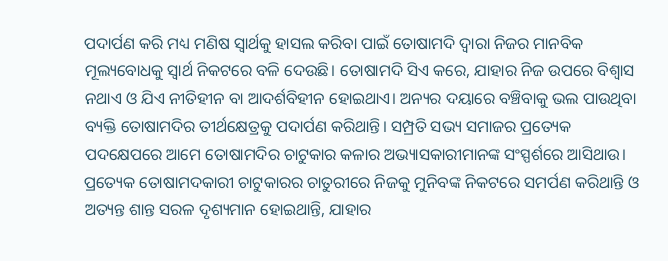ପଦାର୍ପଣ କରି ମଧ୍ୟ ମଣିଷ ସ୍ବାର୍ଥକୁ ହାସଲ କରିବା ପାଇଁ ତୋଷାମଦି ଦ୍ୱାରା ନିଜର ମାନବିକ ମୂଲ୍ୟବୋଧକୁ ସ୍ବାର୍ଥ ନିକଟରେ ବଳି ଦେଉଛି। ତୋଷାମଦି ସିଏ କରେ, ଯାହାର ନିଜ ଉପରେ ବିଶ୍ୱାସ ନଥାଏ ଓ ଯିଏ ନୀତିହୀନ ବା ଆଦର୍ଶବିହୀନ ହୋଇଥାଏ। ଅନ୍ୟର ଦୟାରେ ବଞ୍ଚିବାକୁ ଭଲ ପାଉଥିବା ବ୍ୟକ୍ତି ତୋଷାମଦିର ତୀର୍ଥକ୍ଷେତ୍ରକୁ ପଦାର୍ପଣ କରିଥାନ୍ତି। ସମ୍ପ୍ରତି ସଭ୍ୟ ସମାଜର ପ୍ରତ୍ୟେକ ପଦକ୍ଷେପରେ ଆମେ ତୋଷାମଦିର ଚାଟୁକାର କଳାର ଅଭ୍ୟାସକାରୀମାନଙ୍କ ସଂସ୍ପର୍ଶରେ ଆସିଥାଉ। ପ୍ରତ୍ୟେକ ତୋଷାମଦକାରୀ ଚାଟୁକାରର ଚାତୁରୀରେ ନିଜକୁ ମୁନିବଙ୍କ ନିକଟରେ ସମର୍ପଣ କରିଥାନ୍ତି ଓ ଅତ୍ୟନ୍ତ ଶାନ୍ତ ସରଳ ଦୃଶ୍ୟମାନ ହୋଇଥାନ୍ତି, ଯାହାର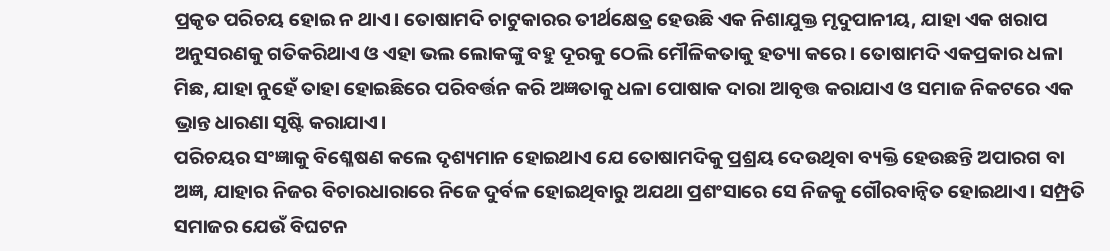ପ୍ରକୃତ ପରିଚୟ ହୋଇ ନ ଥାଏ। ତୋଷାମଦି ଚାଟୁକାରର ତୀର୍ଥକ୍ଷେତ୍ର ହେଉଛି ଏକ ନିଶାଯୁକ୍ତ ମୃଦୁପାନୀୟ, ଯାହା ଏକ ଖରାପ ଅନୁସରଣକୁ ଗତିକରିଥାଏ ଓ ଏହା ଭଲ ଲୋକଙ୍କୁ ବହୁ ଦୂରକୁ ଠେଲି ମୌଳିକତାକୁ ହତ୍ୟା କରେ। ତୋଷାମଦି ଏକପ୍ରକାର ଧଳା ମିଛ, ଯାହା ନୁହେଁ ତାହା ହୋଇଛିରେ ପରିବର୍ତ୍ତନ କରି ଅଜ୍ଞତାକୁ ଧଳା ପୋଷାକ ଦାରା ଆବୃତ୍ତ କରାଯାଏ ଓ ସମାଜ ନିକଟରେ ଏକ ଭ୍ରାନ୍ତ ଧାରଣା ସୃଷ୍ଟି କରାଯାଏ।
ପରିଚୟର ସଂଜ୍ଞାକୁ ବିଶ୍ଳେଷଣ କଲେ ଦୃଶ୍ୟମାନ ହୋଇଥାଏ ଯେ ତୋଷାମଦିକୁ ପ୍ରଶ୍ରୟ ଦେଉଥିବା ବ୍ୟକ୍ତି ହେଉଛନ୍ତି ଅପାରଗ ବା ଅଜ୍ଞ, ଯାହାର ନିଜର ବିଚାରଧାରାରେ ନିଜେ ଦୁର୍ବଳ ହୋଇଥିବାରୁ ଅଯଥା ପ୍ରଶଂସାରେ ସେ ନିଜକୁ ଗୌରବାନ୍ବିତ ହୋଇଥାଏ। ସମ୍ପ୍ରତି ସମାଜର ଯେଉଁ ବିଘଟନ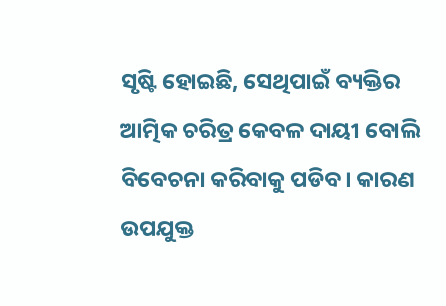ସୃଷ୍ଟି ହୋଇଛି, ସେଥିପାଇଁ ବ୍ୟକ୍ତିର ଆତ୍ମିକ ଚରିତ୍ର କେବଳ ଦାୟୀ ବୋଲି ବିବେଚନା କରିବାକୁ ପଡିବ। କାରଣ ଉପଯୁକ୍ତ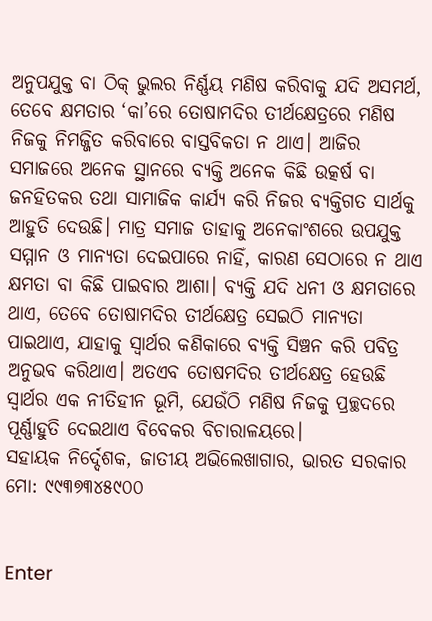ଅନୁପଯୁକ୍ତ ବା ଠିକ୍‌ ଭୁଲର ନିର୍ଣ୍ଣୟ ମଣିଷ କରିବାକୁ ଯଦି ଅସମର୍ଥ, ତେବେ କ୍ଷମତାର ‘କା’ରେ ତୋଷାମଦିର ତୀର୍ଥକ୍ଷେତ୍ରରେ ମଣିଷ ନିଜକୁ ନିମଜ୍ଜିତ କରିବାରେ ବାସ୍ତବିକତା ନ ଥାଏ। ଆଜିର ସମାଜରେ ଅନେକ ସ୍ଥାନରେ ବ୍ୟକ୍ତି ଅନେକ କିଛି ଉତ୍କର୍ଷ ବା ଜନହିତକର ତଥା ସାମାଜିକ କାର୍ଯ୍ୟ କରି ନିଜର ବ୍ୟକ୍ତିଗତ ସାର୍ଥକୁ ଆହୁତି ଦେଉଛି। ମାତ୍ର ସମାଜ ତାହାକୁ ଅନେକାଂଶରେ ଉପଯୁକ୍ତ ସମ୍ମାନ ଓ ମାନ୍ୟତା ଦେଇପାରେ ନାହିଁ, କାରଣ ସେଠାରେ ନ ଥାଏ କ୍ଷମତା ବା କିଛି ପାଇବାର ଆଶା। ବ୍ୟକ୍ତି ଯଦି ଧନୀ ଓ କ୍ଷମତାରେ ଥାଏ, ତେବେ ତୋଷାମଦିର ତୀର୍ଥକ୍ଷେତ୍ର ସେଇଠି ମାନ୍ୟତା ପାଇଥାଏ, ଯାହାକୁ ସ୍ବାର୍ଥର କଣିକାରେ ବ୍ୟକ୍ତି ସିଞ୍ଚନ କରି ପବିତ୍ର ଅନୁଭବ କରିଥାଏ। ଅତଏବ ତୋଷମଦିର ତୀର୍ଥକ୍ଷେତ୍ର ହେଉଛି ସ୍ବାର୍ଥର ଏକ ନୀତିହୀନ ଭୂମି, ଯେଉଁଠି ମଣିଷ ନିଜକୁ ପ୍ରଚ୍ଛଦରେ ପୂର୍ଣ୍ଣାହୁତି ଦେଇଥାଏ ବିବେକର ବିଚାରାଳୟରେ।
ସହାୟକ ନିର୍ଦ୍ଦେଶକ, ଜାତୀୟ ଅଭିଲେଖାଗାର, ଭାରତ ସରକାର
ମୋ: ୯୯୩୭୩୪୫୯୦୦


Enter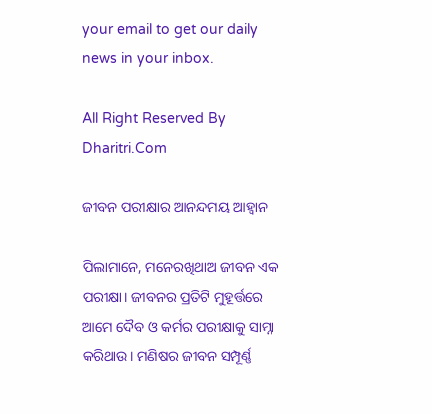your email to get our daily news in your inbox.

All Right Reserved By Dharitri.Com

ଜୀବନ ପରୀକ୍ଷାର ଆନନ୍ଦମୟ ଆହ୍ବାନ

ପିଲାମାନେ, ମନେରଖିଥାଅ ଜୀବନ ଏକ ପରୀକ୍ଷା। ଜୀବନର ପ୍ରତିଟି ମୁହୂର୍ତ୍ତରେ ଆମେ ଦୈବ ଓ କର୍ମର ପରୀକ୍ଷାକୁ ସାମ୍ନା କରିଥାଉ। ମଣିଷର ଜୀବନ ସମ୍ପୂର୍ଣ୍ଣ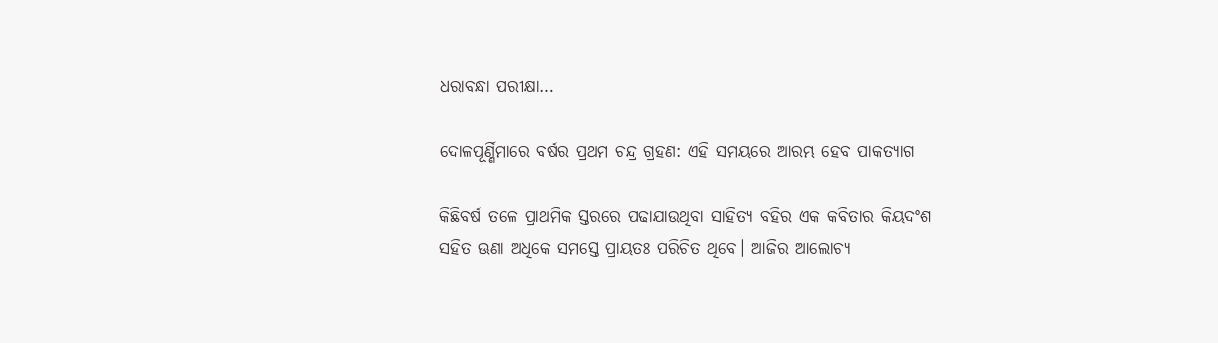ଧରାବନ୍ଧା ପରୀକ୍ଷା…

ଦୋଳପୂର୍ଣ୍ଣିମାରେ ବର୍ଷର ପ୍ରଥମ ଚନ୍ଦ୍ର ଗ୍ରହଣ: ଏହି ସମୟରେ ଆରମ୍ଭ ହେବ ପାକତ୍ୟାଗ

କିଛିବର୍ଷ ତଳେ ପ୍ରାଥମିକ ସ୍ତରରେ ପଢାଯାଉଥିବା ସାହିତ୍ୟ ବହିର ଏକ କବିତାର କିୟଦଂଶ ସହିତ ଊଣା ଅଧିକେ ସମସ୍ତେ ପ୍ରାୟତଃ ପରିଚିତ ଥିବେ। ଆଜିର ଆଲୋଚ୍ୟ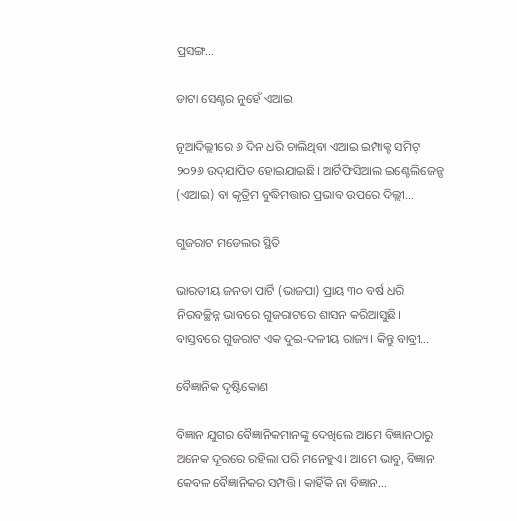ପ୍ରସଙ୍ଗ…

ଡାଟା ସେଣ୍ଟର ନୁହେଁ ଏଆଇ

ନୂଆଦିଲ୍ଲୀରେ ୬ ଦିନ ଧରି ଚାଲିଥିବା ଏଆଇ ଇମ୍ପାକ୍ଟ ସମିଟ୍‌ ୨୦୨୬ ଉଦ୍‌ଯାପିତ ହୋଇଯାଇଛି। ଆର୍ଟିଫିସିଆଲ ଇଣ୍ଟେଲିଜେନ୍ସ (ଏଆଇ) ବା କୃତ୍ରିମ ବୁଦ୍ଧିମତ୍ତାର ପ୍ରଭାବ ଉପରେ ଦିଲ୍ଲୀ…

ଗୁଜରାଟ ମଡେଲର ସ୍ଥିତି

ଭାରତୀୟ ଜନତା ପାର୍ଟି (ଭାଜପା) ପ୍ରାୟ ୩୦ ବର୍ଷ ଧରି ନିରବଚ୍ଛିନ୍ନ ଭାବରେ ଗୁଜରାଟରେ ଶାସନ କରିଆସୁଛି। ବାସ୍ତବରେ ଗୁଜରାଟ ଏକ ଦୁଇ-ଦଳୀୟ ରାଜ୍ୟ। କିନ୍ତୁ ବାବ୍ରୀ…

ବୈଜ୍ଞାନିକ ଦୃଷ୍ଟିକୋଣ

ବିଜ୍ଞାନ ଯୁଗର ବୈଜ୍ଞାନିକମାନଙ୍କୁ ଦେଖିଲେ ଆମେ ବିଜ୍ଞାନଠାରୁ ଅନେକ ଦୂରରେ ରହିଲା ପରି ମନେହୁଏ। ଆମେ ଭାବୁ, ବିଜ୍ଞାନ କେବଳ ବୈଜ୍ଞାନିକର ସମ୍ପତ୍ତି। କାହିଁକି ନା ବିଜ୍ଞାନ…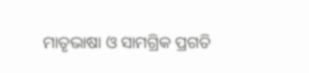ମାତୃଭାଷା ଓ ସାମଗ୍ରିକ ପ୍ରଗତି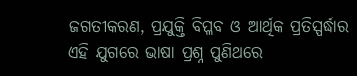ଜଗତୀକରଣ, ପ୍ରଯୁକ୍ତି ବିପ୍ଳବ ଓ ଆର୍ଥିକ ପ୍ରତିସ୍ପର୍ଦ୍ଧାର ଏହି ଯୁଗରେ ଭାଷା ପ୍ରଶ୍ନ ପୁଣିଥରେ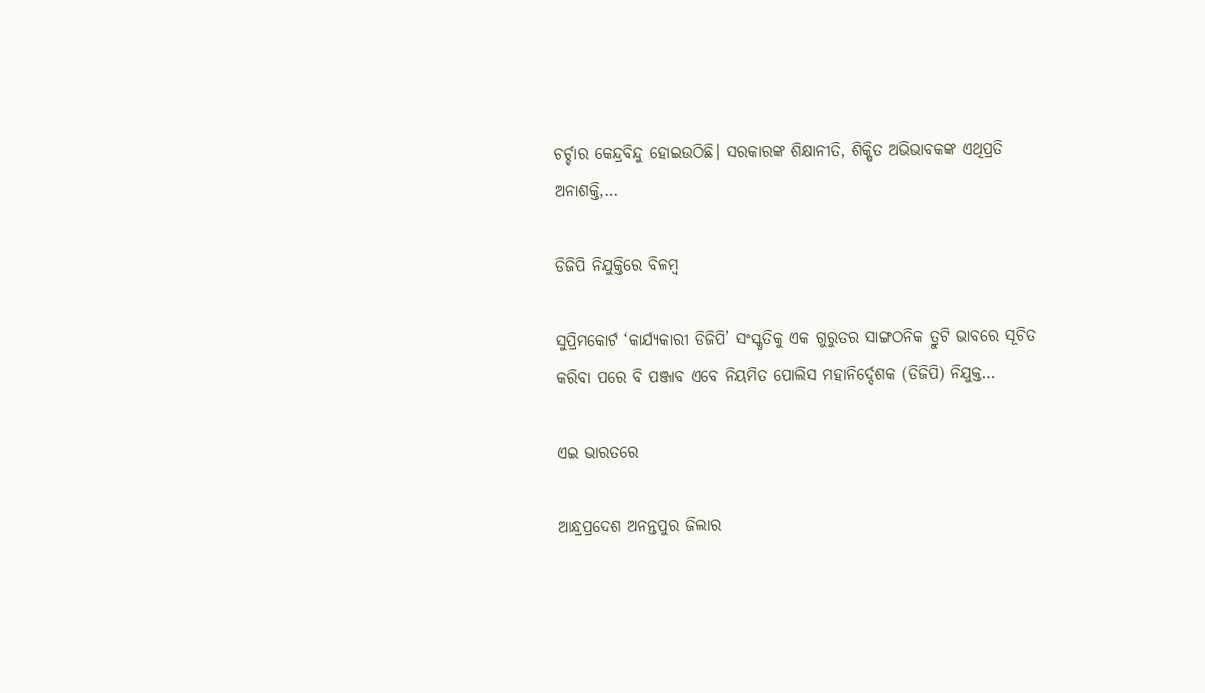ଚର୍ଚ୍ଚାର କେନ୍ଦ୍ରବିନ୍ଦୁ ହୋଇଉଠିଛି। ସରକାରଙ୍କ ଶିକ୍ଷାନୀତି, ଶିକ୍ଷିତ ଅଭିଭାବକଙ୍କ ଏଥିପ୍ରତି ଅନାଶକ୍ତି,…

ଡିଜିପି ନିଯୁକ୍ତିରେ ବିଳମ୍ବ

ସୁପ୍ରିମକୋର୍ଟ ‘କାର୍ଯ୍ୟକାରୀ ଡିଜିପି’ ସଂସ୍କୃତିକୁ ଏକ ଗୁରୁତର ସାଙ୍ଗଠନିକ ତ୍ରୁଟି ଭାବରେ ସୂଚିତ କରିବା ପରେ ବି ପଞ୍ଜାବ ଏବେ ନିୟମିତ ପୋଲିସ ମହାନିର୍ଦ୍ଦେଶକ (ଡିଜିପି) ନିଯୁକ୍ତ…

ଏଇ ଭାରତରେ

ଆନ୍ଧ୍ରପ୍ରଦେଶ ଅନନ୍ତପୁର ଜିଲାର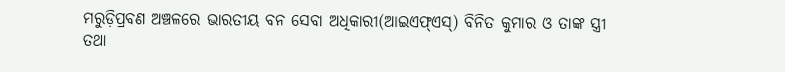ମରୁଡ଼ିପ୍ରବଣ ଅଞ୍ଚଳରେ ଭାରତୀୟ ବନ ସେବା ଅଧିକାରୀ(ଆଇଏଫ୍‌ଏସ୍‌) ବିନିତ କୁମାର ଓ ତାଙ୍କ ସ୍ତ୍ରୀ ତଥା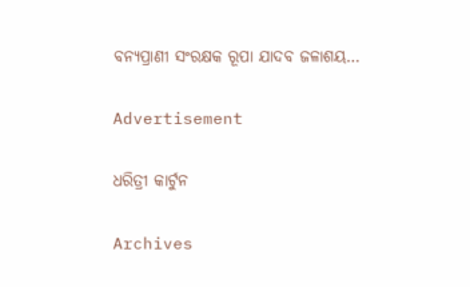ବନ୍ୟପ୍ରାଣୀ ସଂରକ୍ଷକ ରୂପା ଯାଦବ ଜଳାଶୟ…

Advertisement

ଧରିତ୍ରୀ କାର୍ଟୁନ

Archives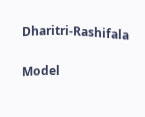Dharitri-Rashifala

Model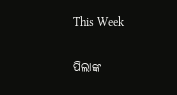This Week

ପିଲାଙ୍କ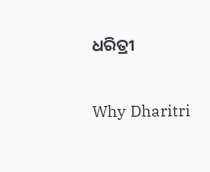ଧରିତ୍ରୀ

Why Dharitri